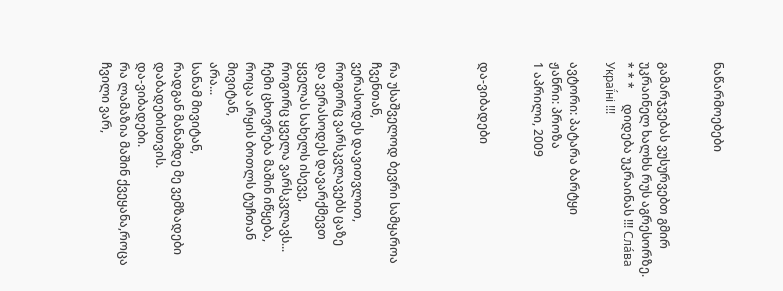ნაწარმოებები


გამარჯვებას ვუსურვებთ გმირ უკრაინელ ხალხს რუს აგრესორზე.     * * *     დიდება უკრაინას !!! Сла́ва Украї́ні !!!

ავტორი: პატარა ბარტყი
ჟანრი: პროზა
1 აპრილი, 2009


და-ვიბადები




რა უსაშველოდ ბევრი სამყაროა ჩვენთან,
ვერასოდეს დავითვლით,
როგორც ვარსკვლავებს ცაზე
და ვერასოდეს დავარქმევთ ყველას სახელს ისევე,
როგორც ყველა ვარსკვლავს...
ჩემი ცხოვრება მაშინ იწყება,
როცა არყის ბოთლს ტუჩთან მივიტან,
არა...
სანამ მივიტან,
რადგან მანამდე მე ვემზადები დაბადებისთვის.
და-ვიბადები.
რა ლამაზია მაშინ ქვეყანა,როცა ჩვილი ვარ,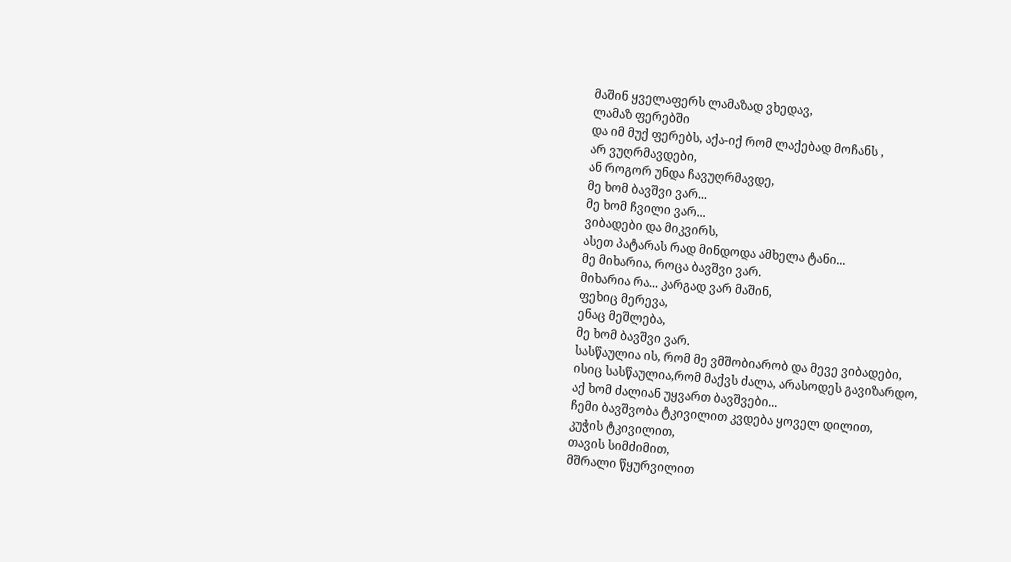მაშინ ყველაფერს ლამაზად ვხედავ,
ლამაზ ფერებში
და იმ მუქ ფერებს, აქა-იქ რომ ლაქებად მოჩანს ,
არ ვუღრმავდები,
ან როგორ უნდა ჩავუღრმავდე,
მე ხომ ბავშვი ვარ...
მე ხომ ჩვილი ვარ...
ვიბადები და მიკვირს,
ასეთ პატარას რად მინდოდა ამხელა ტანი...
მე მიხარია, როცა ბავშვი ვარ.
მიხარია რა... კარგად ვარ მაშინ,
ფეხიც მერევა,
ენაც მეშლება,
მე ხომ ბავშვი ვარ.
სასწაულია ის, რომ მე ვმშობიარობ და მევე ვიბადები,
ისიც სასწაულია,რომ მაქვს ძალა, არასოდეს გავიზარდო,
აქ ხომ ძალიან უყვართ ბავშვები...
ჩემი ბავშვობა ტკივილით კვდება ყოველ დილით,
კუჭის ტკივილით,
თავის სიმძიმით,
მშრალი წყურვილით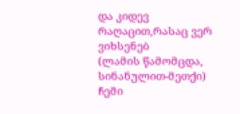და კიდევ რაღაცით,რასაც ვერ ვიხსენებ
(ლამის წამომცდა, სინანულით-მეთქი)
ჩემი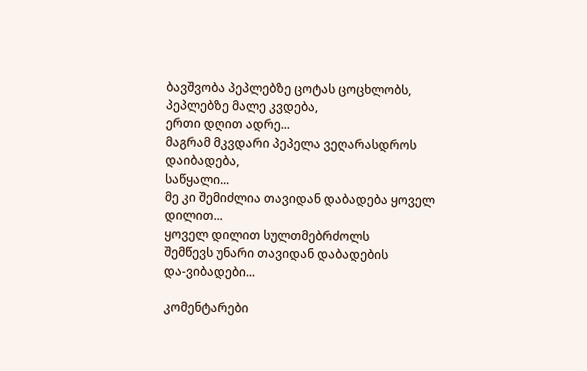ბავშვობა პეპლებზე ცოტას ცოცხლობს,
პეპლებზე მალე კვდება,
ერთი დღით ადრე...
მაგრამ მკვდარი პეპელა ვეღარასდროს დაიბადება,
საწყალი...
მე კი შემიძლია თავიდან დაბადება ყოველ დილით...
ყოველ დილით სულთმებრძოლს
შემწევს უნარი თავიდან დაბადების
და-ვიბადები...

კომენტარები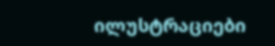ილუსტრაციები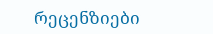რეცენზიები